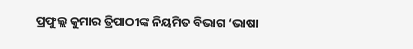ପ୍ରଫୁଲ୍ଲ କୁମାର ତ୍ରିପାଠୀଙ୍କ ନିୟମିତ ବିଭାଗ ‘ଭାଷା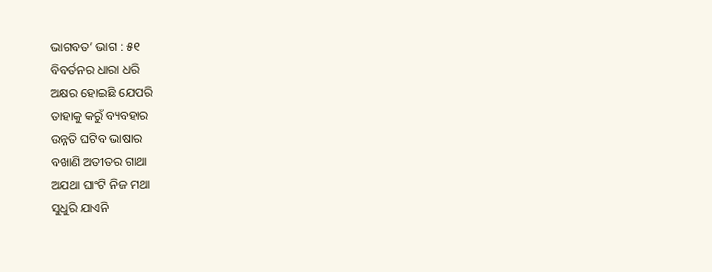ଭାଗବତ’ ଭାଗ : ୫୧
ବିବର୍ତନର ଧାରା ଧରି
ଅକ୍ଷର ହୋଇଛି ଯେପରି
ତାହାକୁ କରୁଁ ବ୍ୟବହାର
ଉନ୍ନତି ଘଟିବ ଭାଷାର
ବଖାଣି ଅତୀତର ଗାଥା
ଅଯଥା ଘାଂଟି ନିଜ ମଥା
ସୁଧୁରି ଯାଏନି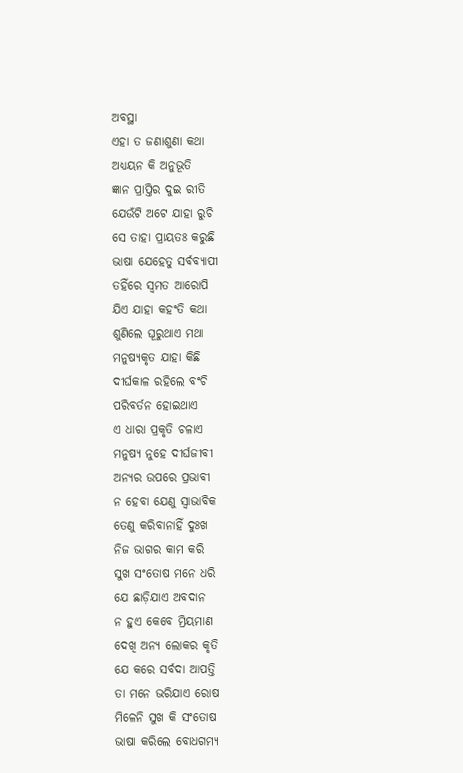ଅବସ୍ଥା
ଏହା ତ ଜଣାଶୁଣା କଥା
ଅଧ୍ୟୟନ କି ଅନୁଭୂତି
ଜ୍ଞାନ ପ୍ରାପ୍ତିର ଦୁଇ ରୀତି
ଯେଉଁଟି ଅଟେ ଯାହା ରୁଚି
ସେ ତାହା ପ୍ରାୟତଃ କରୁଛି
ଭାଷା ଯେହେତୁ ସର୍ବବ୍ୟାପୀ
ତହିଁରେ ସ୍ବମତ ଆରୋପି
ଯିଏ ଯାହା କହଂତି କଥା
ଶୁଣିଲେ ଘୂରୁଥାଏ ମଥା
ମନୁଷ୍ୟକୃତ ଯାହା କିଛି
ଦୀର୍ଘକାଳ ରହିଲେ ବଂଚି
ପରିବର୍ତନ ହୋଇଥାଏ
ଏ ଧାରା ପ୍ରକୃତି ଚଳାଏ
ମନୁଷ୍ୟ ନୁହେ ଦୀର୍ଘଜୀବୀ
ଅନ୍ୟର ଉପରେ ପ୍ରଭାବୀ
ନ ହେବା ଯେଣୁ ସ୍ବାଭାବିକ
ତେଣୁ କରିବାନାହିଁ ଦୁଃଖ
ନିଜ ଭାଗର କାମ କରି
ସୁଖ ସଂତୋଷ ମନେ ଧରି
ଯେ ଛାଡ଼ିଯାଏ ଅବଦାନ
ନ ହୁଏ କେବେ ମ୍ରିୟମାଣ
ଦେଖି ଅନ୍ୟ ଲୋକର କୃତି
ଯେ କରେ ସର୍ବଦା ଆପତ୍ତି
ତା ମନେ ଭରିଯାଏ ରୋଷ
ମିଳେନି ସୁଖ କି ସଂତୋଷ
ଭାଷା କରିଲେ ବୋଧଗମ୍ୟ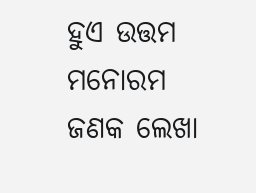ହୁଏ ଉତ୍ତମ ମନୋରମ
ଜଣକ ଲେଖା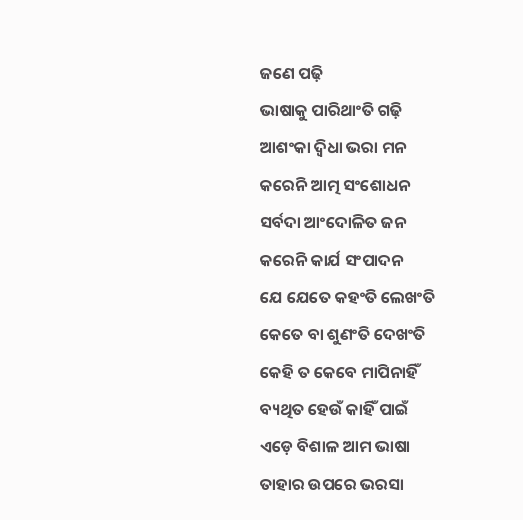ଜଣେ ପଢ଼ି
ଭାଷାକୁ ପାରିଥାଂତି ଗଢ଼ି
ଆଶଂକା ଦ୍ବିଧା ଭରା ମନ
କରେନି ଆତ୍ମ ସଂଶୋଧନ
ସର୍ବଦା ଆଂଦୋଳିତ ଜନ
କରେନି କାର୍ଯ ସଂପାଦନ
ଯେ ଯେତେ କହଂତି ଲେଖଂତି
କେତେ ବା ଶୁଣଂତି ଦେଖଂତି
କେହି ତ କେବେ ମାପିନାହିଁ
ବ୍ୟଥିତ ହେଉଁ କାହିଁ ପାଇଁ
ଏଡ଼େ ବିଶାଳ ଆମ ଭାଷା
ତାହାର ଉପରେ ଭରସା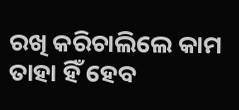ରଖି କରିଚାଲିଲେ କାମ
ତାହା ହିଁ ହେବ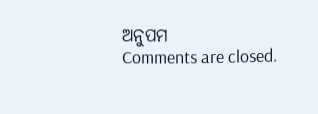ଅନୁପମ
Comments are closed.